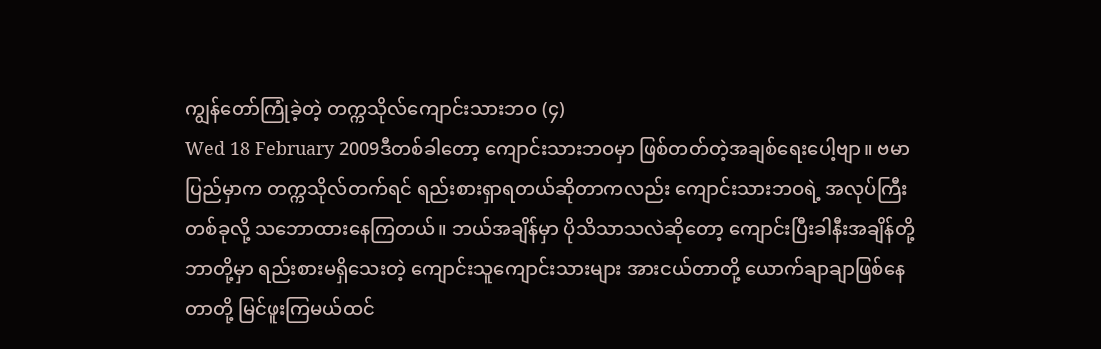ကျွန်တော်ကြုံခဲ့တဲ့ တက္ကသိုလ်ကျောင်းသားဘဝ (၄)
Wed 18 February 2009ဒီတစ်ခါတော့ ကျောင်းသားဘဝမှာ ဖြစ်တတ်တဲ့အချစ်ရေးပေါ့ဗျာ။ ဗမာပြည်မှာက တက္ကသိုလ်တက်ရင် ရည်းစားရှာရတယ်ဆိုတာကလည်း ကျောင်းသားဘဝရဲ့ အလုပ်ကြီးတစ်ခုလို့ သဘောထားနေကြတယ်။ ဘယ်အချိန်မှာ ပိုသိသာသလဲဆိုတော့ ကျောင်းပြီးခါနီးအချိန်တို့ဘာတို့မှာ ရည်းစားမရှိသေးတဲ့ ကျောင်းသူကျောင်းသားများ အားငယ်တာတို့ ယောက်ချာချာဖြစ်နေတာတို့ မြင်ဖူးကြမယ်ထင်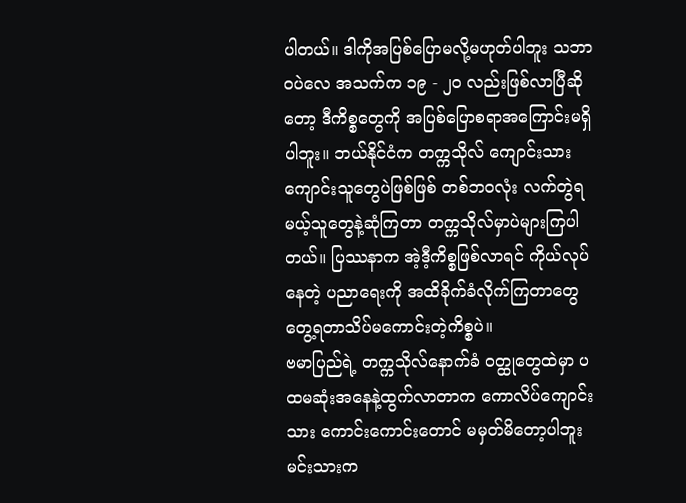ပါတယ်။ ဒါကိုအပြစ်ပြောမလို့မဟုတ်ပါဘူး သဘာဝပဲလေ အသက်က ၁၉ - ၂ဝ လည်းဖြစ်လာပြီဆိုတော့ ဒီကိစ္စတွေကို အပြစ်ပြောစရာအကြောင်းမရှိပါဘူး။ ဘယ်နိုင်ငံက တက္ကသိုလ် ကျောင်းသားကျောင်းသူတွေပဲဖြစ်ဖြစ် တစ်ဘဝလုံး လက်တွဲရမယ့်သူတွေနဲ့ဆုံကြတာ တက္ကသိုလ်မှာပဲများကြပါတယ်။ ပြဿနာက အဲ့ဒီ့ကိစ္စဖြစ်လာရင် ကိုယ်လုပ်နေတဲ့ ပညာရေးကို အထိခိုက်ခံလိုက်ကြတာတွေ တွေ့ရတာသိပ်မကောင်းတဲ့ကိစ္စပဲ။
ဗမာပြည်ရဲ့ တက္ကသိုလ်နောက်ခံ ဝတ္ထုတွေထဲမှာ ပထမဆုံးအနေနဲ့ထွက်လာတာက ကောလိပ်ကျောင်းသား ကောင်းကောင်းတောင် မမှတ်မိတော့ပါဘူး မင်းသားက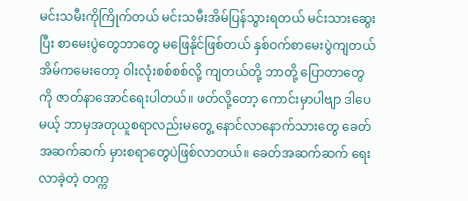မင်းသမီးကိုကြိုက်တယ် မင်းသမီးအိမ်ပြန်သွားရတယ် မင်းသားဆွေးပြီး စာမေးပွဲတွေဘာတွေ မဖြေနိုင်ဖြစ်တယ် နှစ်ဝက်စာမေးပွဲကျတယ် အိမ်ကမေးတော့ ဝါးလုံးစစ်စစ်လို့ ကျတယ်တို့ ဘာတို့ ပြောတာတွေကို ဇာတ်နာအောင်ရေးပါတယ်။ ဖတ်လို့တော့ ကောင်းမှာပါဗျာ ဒါပေမယ့် ဘာမှအတုယူစရာလည်းမတွေ့ နောင်လာနောက်သားတွေ ခေတ်အဆက်ဆက် မှားစရာတွေပဲဖြစ်လာတယ်။ ခေတ်အဆက်ဆက် ရေးလာခဲ့တဲ့ တက္က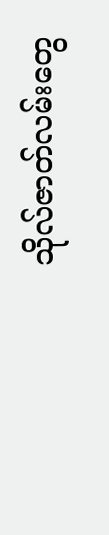သိုလ်ဇာတ်လမ်းတွေ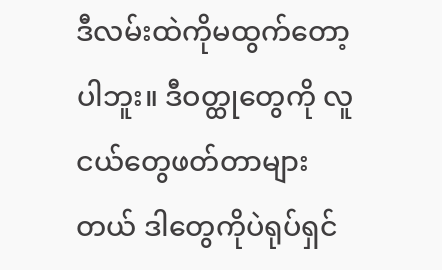ဒီလမ်းထဲကိုမထွက်တော့ပါဘူး။ ဒီဝတ္ထုတွေကို လူငယ်တွေဖတ်တာများတယ် ဒါတွေကိုပဲရုပ်ရှင်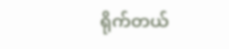ရိုက်တယ်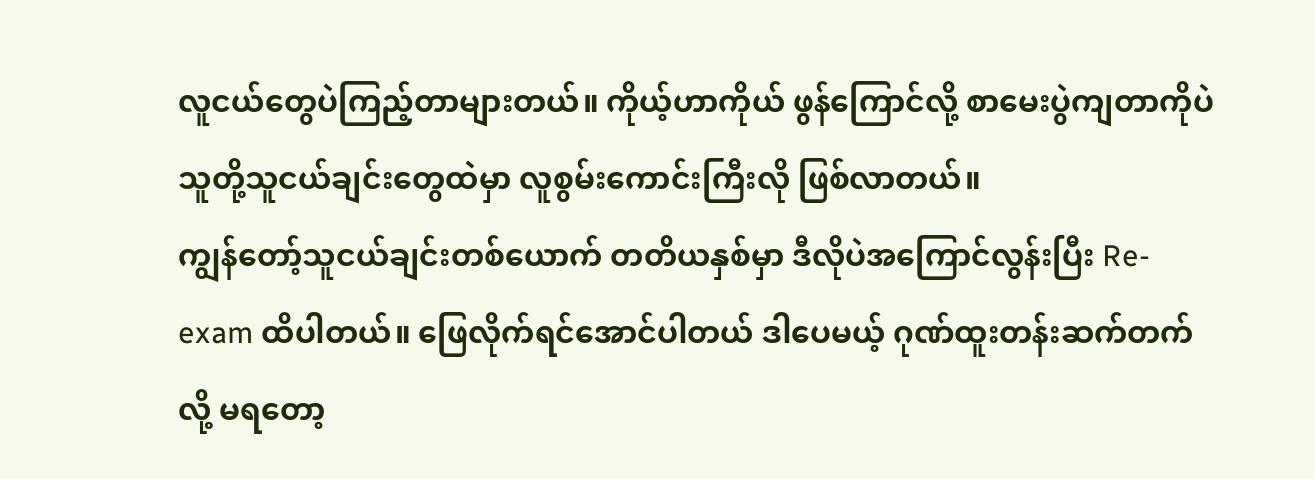လူငယ်တွေပဲကြည့်တာများတယ်။ ကိုယ့်ဟာကိုယ် ဖွန်ကြောင်လို့ စာမေးပွဲကျတာကိုပဲ သူတို့သူငယ်ချင်းတွေထဲမှာ လူစွမ်းကောင်းကြီးလို ဖြစ်လာတယ်။
ကျွန်တော့်သူငယ်ချင်းတစ်ယောက် တတိယနှစ်မှာ ဒီလိုပဲအကြောင်လွန်းပြီး Re-exam ထိပါတယ်။ ဖြေလိုက်ရင်အောင်ပါတယ် ဒါပေမယ့် ဂုဏ်ထူးတန်းဆက်တက်လို့ မရတော့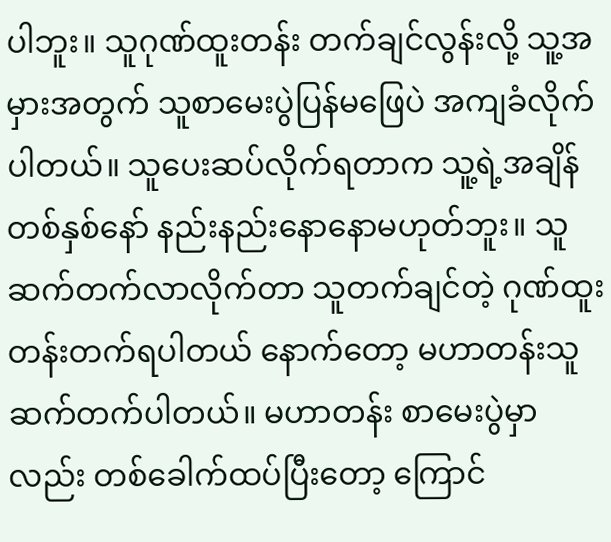ပါဘူး။ သူဂုဏ်ထူးတန်း တက်ချင်လွန်းလို့ သူ့အမှားအတွက် သူစာမေးပွဲပြန်မဖြေပဲ အကျခံလိုက်ပါတယ်။ သူပေးဆပ်လိုက်ရတာက သူ့ရဲ့အချိန်တစ်နှစ်နော် နည်းနည်းနောနောမဟုတ်ဘူး။ သူဆက်တက်လာလိုက်တာ သူတက်ချင်တဲ့ ဂုဏ်ထူးတန်းတက်ရပါတယ် နောက်တော့ မဟာတန်းသူဆက်တက်ပါတယ်။ မဟာတန်း စာမေးပွဲမှာလည်း တစ်ခေါက်ထပ်ပြီးတော့ ကြောင်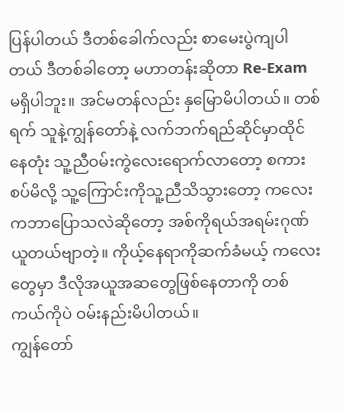ပြန်ပါတယ် ဒီတစ်ခေါက်လည်း စာမေးပွဲကျပါတယ် ဒီတစ်ခါတော့ မဟာတန်းဆိုတာ Re-Exam မရှိပါဘူး။ အင်မတန်လည်း နှမြောမိပါတယ်။ တစ်ရက် သူနဲ့ကျွန်တော်နဲ့ လက်ဘက်ရည်ဆိုင်မှာထိုင်နေတုံး သူ့ညီဝမ်းကွဲလေးရောက်လာတော့ စကားစပ်မိလို့ သူ့ကြောင်းကိုသူ့ညီသိသွားတော့ ကလေးကဘာပြောသလဲဆိုတော့ အစ်ကိုရယ်အရမ်းဂုဏ်ယူတယ်ဗျာတဲ့။ ကိုယ့်နေရာကိုဆက်ခံမယ့် ကလေးတွေမှာ ဒီလိုအယူအဆတွေဖြစ်နေတာကို တစ်ကယ်ကိုပဲ ဝမ်းနည်းမိပါတယ်။
ကျွန်တော်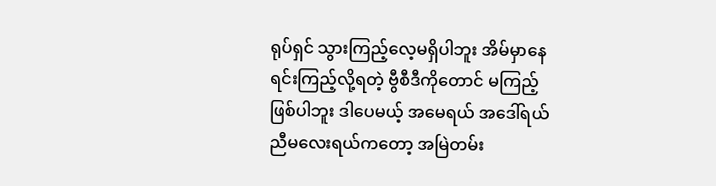ရုပ်ရှင် သွားကြည့်လေ့မရှိပါဘူး အိမ်မှာနေရင်းကြည့်လို့ရတဲ့ ဗွီစီဒီကိုတောင် မကြည့်ဖြစ်ပါဘူး ဒါပေမယ့် အမေရယ် အဒေါ်ရယ် ညီမလေးရယ်ကတော့ အမြဲတမ်း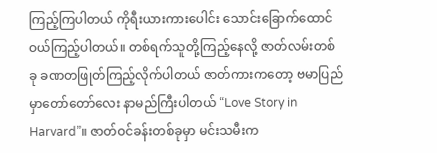ကြည့်ကြပါတယ် ကိုရီးယားကားပေါင်း သောင်းခြောက်ထောင် ဝယ်ကြည့်ပါတယ်။ တစ်ရက်သူတို့ကြည့်နေလို့ ဇာတ်လမ်းတစ်ခု ခဏတဖြုတ်ကြည့်လိုက်ပါတယ် ဇာတ်ကားကတော့ ဗမာပြည်မှာတော်တော်လေး နာမည်ကြီးပါတယ် “Love Story in Harvard”။ ဇာတ်ဝင်ခန်းတစ်ခုမှာ မင်းသမီးက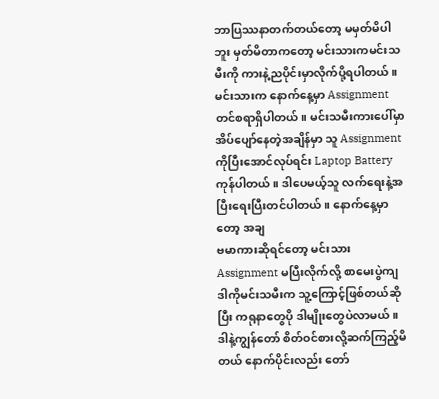ဘာပြဿနာတက်တယ်တော့ မမှတ်မိပါဘူး မှတ်မိတာကတော့ မင်းသားကမင်းသမီးကို ကားနဲ့ညပိုင်းမှာလိုက်ပို့ရပါတယ်။ မင်းသားက နောက်နေ့မှာ Assignment တင်စရာရှိပါတယ်။ မင်းသမီးကားပေါ်မှာ အိပ်ပျော်နေတဲ့အချိန်မှာ သူ Assignment ကိုပြီးအောင်လုပ်ရင်း Laptop Battery ကုန်ပါတယ်။ ဒါပေမယ့်သူ လက်ရေးနဲ့အပြီးရေးပြီးတင်ပါတယ်။ နောက်နေ့မှာတော့ အချ
ဗမာကားဆိုရင်တော့ မင်းသား Assignment မပြီးလိုက်လို့ စာမေးပွဲကျ ဒါကိုမင်းသမီးက သူ့ကြောင့်ဖြစ်တယ်ဆိုပြီး ကရုနာတွေပို ဒါမျိုးတွေပဲလာမယ်။ ဒါနဲ့ကျွန်တော် စိတ်ဝင်စားလို့ဆက်ကြည့်မိတယ် နောက်ပိုင်းလည်း တော်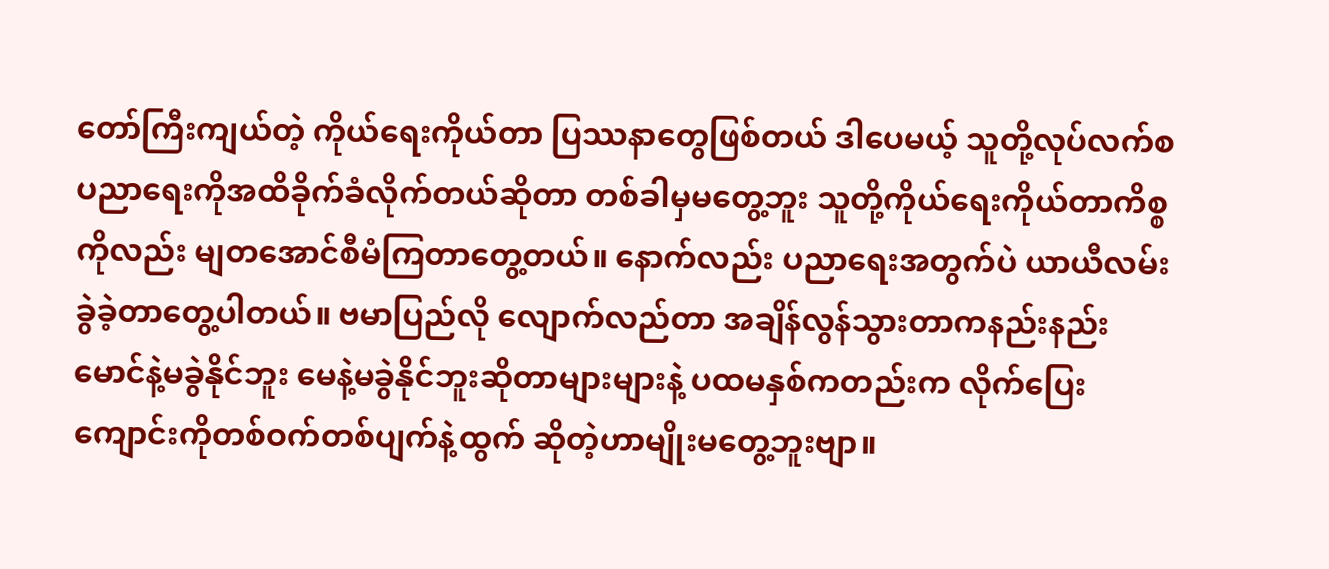တော်ကြီးကျယ်တဲ့ ကိုယ်ရေးကိုယ်တာ ပြဿနာတွေဖြစ်တယ် ဒါပေမယ့် သူတို့လုပ်လက်စ ပညာရေးကိုအထိခိုက်ခံလိုက်တယ်ဆိုတာ တစ်ခါမှမတွေ့ဘူး သူတို့ကိုယ်ရေးကိုယ်တာကိစ္စကိုလည်း မျတအောင်စီမံကြတာတွေ့တယ်။ နောက်လည်း ပညာရေးအတွက်ပဲ ယာယီလမ်းခွဲခဲ့တာတွေ့ပါတယ်။ ဗမာပြည်လို လျောက်လည်တာ အချိန်လွန်သွားတာကနည်းနည်း မောင်နဲ့မခွဲနိုင်ဘူး မေနဲ့မခွဲနိုင်ဘူးဆိုတာများများနဲ့ ပထမနှစ်ကတည်းက လိုက်ပြေး ကျောင်းကိုတစ်ဝက်တစ်ပျက်နဲ့ထွက် ဆိုတဲ့ဟာမျိုးမတွေ့ဘူးဗျာ။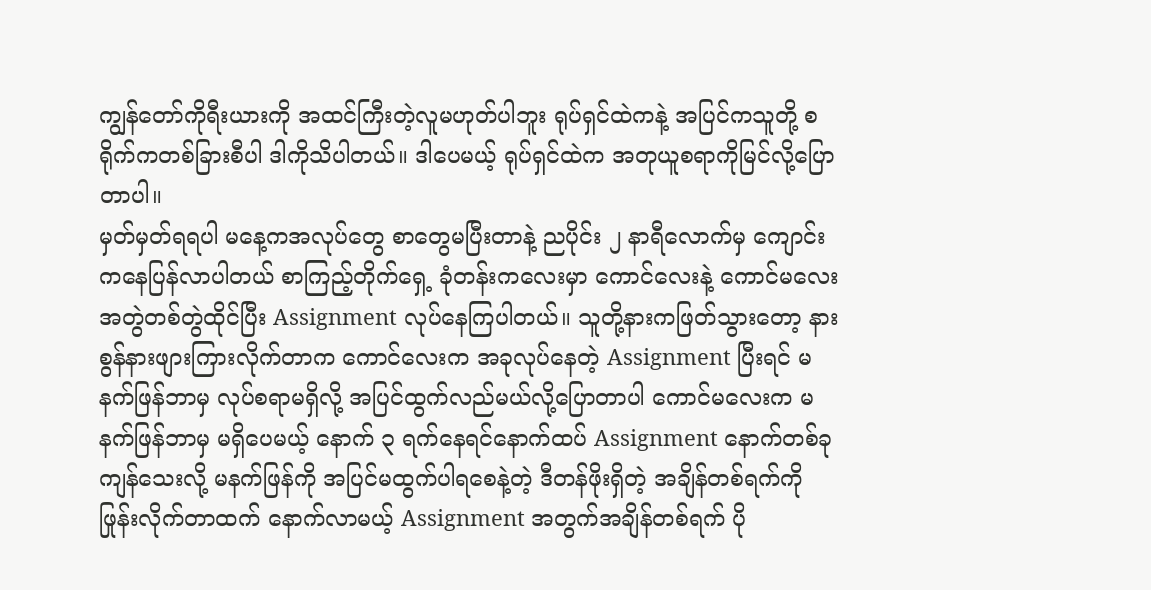ကျွန်တော်ကိုရီးယားကို အထင်ကြီးတဲ့လူမဟုတ်ပါဘူး ရုပ်ရှင်ထဲကနဲ့ အပြင်ကသူတို့ စရိုက်ကတစ်ခြားစီပါ ဒါကိုသိပါတယ်။ ဒါပေမယ့် ရုပ်ရှင်ထဲက အတုယူစရာကိုမြင်လို့ပြောတာပါ။
မှတ်မှတ်ရရပါ မနေ့ကအလုပ်တွေ စာတွေမပြီးတာနဲ့ ညပိုင်း ၂ နာရီလောက်မှ ကျောင်းကနေပြန်လာပါတယ် စာကြည့်တိုက်ရှေ့ ခုံတန်းကလေးမှာ ကောင်လေးနဲ့ ကောင်မလေး အတွဲတစ်တွဲထိုင်ပြီး Assignment လုပ်နေကြပါတယ်။ သူတို့နားကဖြတ်သွားတော့ နားစွန်နားဖျားကြားလိုက်တာက ကောင်လေးက အခုလုပ်နေတဲ့ Assignment ပြီးရင် မနက်ဖြန်ဘာမှ လုပ်စရာမရှိလို့ အပြင်ထွက်လည်မယ်လို့ပြောတာပါ ကောင်မလေးက မနက်ဖြန်ဘာမှ မရှိပေမယ့် နောက် ၃ ရက်နေရင်နောက်ထပ် Assignment နောက်တစ်ခုကျန်သေးလို့ မနက်ဖြန်ကို အပြင်မထွက်ပါရစေနဲ့တဲ့ ဒီတန်ဖိုးရှိတဲ့ အချိန်တစ်ရက်ကို ဖြုန်းလိုက်တာထက် နောက်လာမယ့် Assignment အတွက်အချိန်တစ်ရက် ပို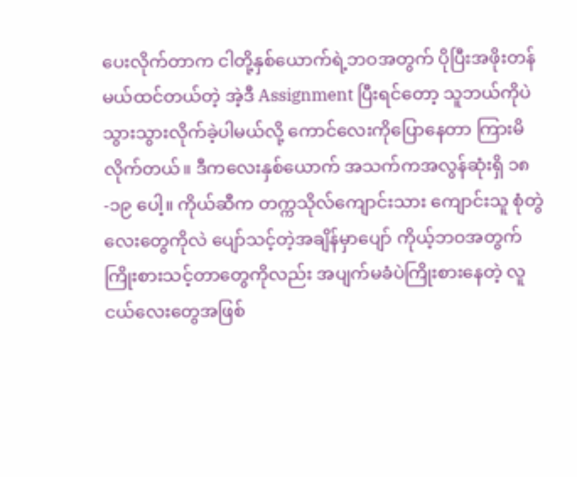ပေးလိုက်တာက ငါတို့နှစ်ယောက်ရဲ့ဘဝအတွက် ပိုပြီးအဖိုးတန်မယ်ထင်တယ်တဲ့ အဲ့ဒီ Assignment ပြီးရင်တော့ သူဘယ်ကိုပဲသွားသွားလိုက်ခဲ့ပါမယ်လို့ ကောင်လေးကိုပြောနေတာ ကြားမိလိုက်တယ်။ ဒီကလေးနှစ်ယောက် အသက်ကအလွန်ဆုံးရှိ ၁၈-၁၉ ပေါ့။ ကိုယ်ဆီက တက္ကသိုလ်ကျောင်းသား ကျောင်းသူ စုံတွဲလေးတွေကိုလဲ ပျော်သင့်တဲ့အချိန်မှာပျော် ကိုယ့်ဘဝအတွက် ကြိုးစားသင့်တာတွေကိုလည်း အပျက်မခံပဲကြိုးစားနေတဲ့ လူငယ်လေးတွေအဖြစ်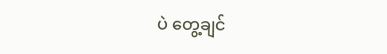ပဲ တွေ့ချင်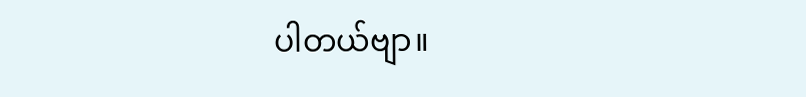ပါတယ်ဗျာ။